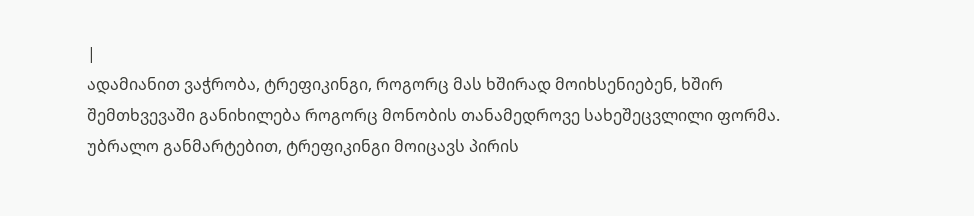|
ადამიანით ვაჭრობა, ტრეფიკინგი, როგორც მას ხშირად მოიხსენიებენ, ხშირ შემთხვევაში განიხილება როგორც მონობის თანამედროვე სახეშეცვლილი ფორმა. უბრალო განმარტებით, ტრეფიკინგი მოიცავს პირის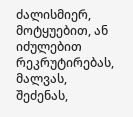ძალისმიერ, მოტყუებით, ან იძულებით რეკრუტირებას, მალვას, შეძენას,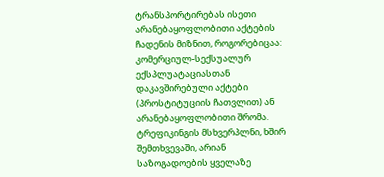ტრანსპორტირებას ისეთი არანებაყოფლობითი აქტების ჩადენის მიზნით, როგორებიცაა: კომერციულ-სექსუალურ ექსპლუატაციასთან დაკავშირებული აქტები (პროსტიტუციის ჩათვლით) ან არანებაყოფლობითი შრომა. ტრეფიკინგის მსხვერპლნი, ხშირ შემთხვევაში, არიან საზოგადოების ყველაზე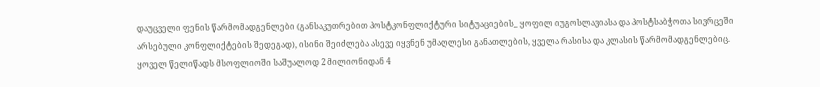დაუცველი ფენის წარმომადგენლები (განსაკუთრებით პოსტკონფლიქტური სიტუაციების_ ყოფილ იუგოსლავიასა და პოსტსაბჭოთა სივრცეში არსებული კონფლიქტების შედეგად), ისინი შეიძლება ასევე იყვნენ უმაღლესი განათლების, ყველა რასისა და კლასის წარმომადგენლებიც. ყოველ წელიწადს მსოფლიოში საშუალოდ 2 მილიონიდან 4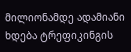მილიონამდე ადამიანი ხდება ტრეფიკინგის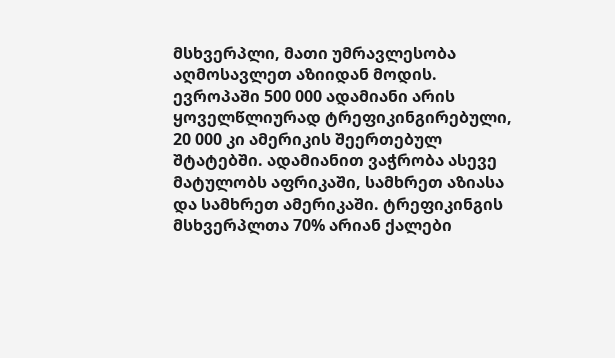მსხვერპლი, მათი უმრავლესობა აღმოსავლეთ აზიიდან მოდის. ევროპაში 500 000 ადამიანი არის ყოველწლიურად ტრეფიკინგირებული, 20 000 კი ამერიკის შეერთებულ შტატებში. ადამიანით ვაჭრობა ასევე მატულობს აფრიკაში, სამხრეთ აზიასა და სამხრეთ ამერიკაში. ტრეფიკინგის მსხვერპლთა 70% არიან ქალები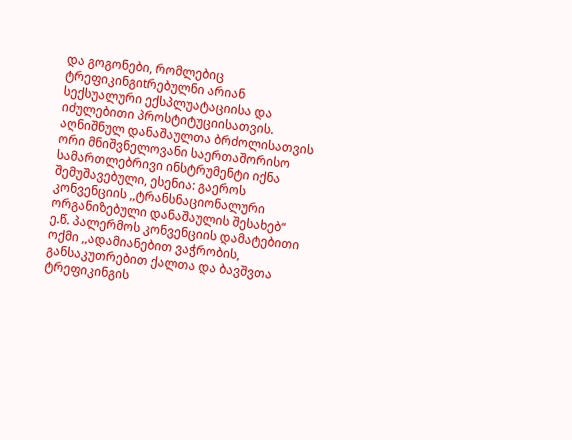და გოგონები, რომლებიც ტრეფიკინგიtრებულნი არიან სექსუალური ექსპლუატაციისა და იძულებითი პროსტიტუციისათვის. აღნიშნულ დანაშაულთა ბრძოლისათვის ორი მნიშვნელოვანი საერთაშორისო სამართლებრივი ინსტრუმენტი იქნა შემუშავებული, ესენია: გაეროს კონვენციის ,,ტრანსნაციონალური ორგანიზებული დანაშაულის შესახებ“ ე.წ. პალერმოს კონვენციის დამატებითი ოქმი ,,ადამიანებით ვაჭრობის, განსაკუთრებით ქალთა და ბავშვთა ტრეფიკინგის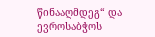წინააღმდეგ“ და ევროსაბჭოს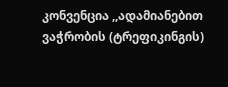კონვენცია ,,ადამიანებით ვაჭრობის (ტრეფიკინგის)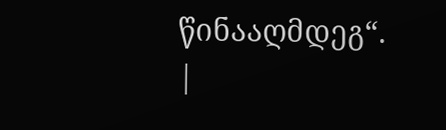წინააღმდეგ“.
|